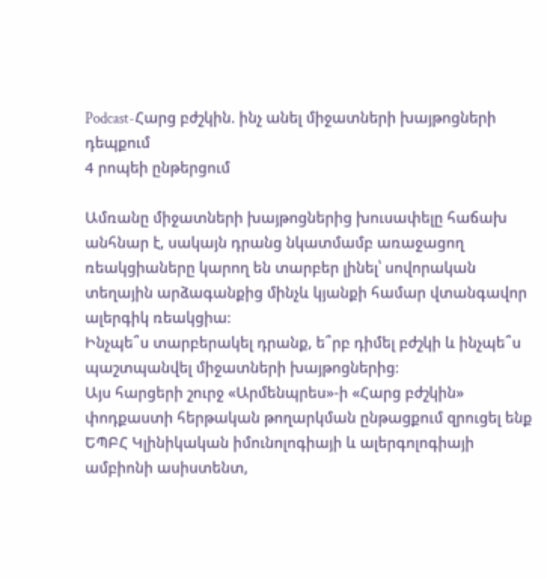Podcast-Հարց բժշկին. ինչ անել միջատների խայթոցների դեպքում
4 րոպեի ընթերցում

Ամռանը միջատների խայթոցներից խուսափելը հաճախ անհնար է, սակայն դրանց նկատմամբ առաջացող ռեակցիաները կարող են տարբեր լինել՝ սովորական տեղային արձագանքից մինչև կյանքի համար վտանգավոր ալերգիկ ռեակցիա։
Ինչպե՞ս տարբերակել դրանք, ե՞րբ դիմել բժշկի և ինչպե՞ս պաշտպանվել միջատների խայթոցներից։
Այս հարցերի շուրջ «Արմենպրես»-ի «Հարց բժշկին» փոդքաստի հերթական թողարկման ընթացքում զրուցել ենք ԵՊԲՀ Կլինիկական իմունոլոգիայի և ալերգոլոգիայի ամբիոնի ասիստենտ,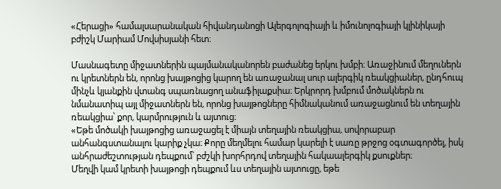«Հերացի» համալսարանական հիվանդանոցի Ալերգոլոգիայի և իմունոլոգիայի կլինիկայի բժիշկ Մարիամ Մովսիսյանի հետ։

Մասնագետը միջատներին պայմանականորեն բաժանեց երկու խմբի։ Առաջինում մեղուներն ու կրետներն են, որոնց խայթոցից կարող են առաջանալ սուր ալերգիկ ռեակցիաներ, ընդհուպ մինչև կյանքին վտանգ սպառնացող անաֆիլաքսիա։ Երկրորդ խմբում մոծակներն ու նմանատիպ այլ միջատներն են, որոնց խայթոցները հիմնականում առաջացնում են տեղային ռեակցիա՝ քոր, կարմրություն և այտուց։
«Եթե մոծակի խայթոցից առաջացել է միայն տեղային ռեակցիա, սովորաբար անհանգստանալու կարիք չկա։ Քորը մեղմելու համար կարելի է սառը թրջոց օգտագործել, իսկ անհրաժեշտության դեպքում՝ բժշկի խորհրդով տեղային հակաալերգիկ քսուքներ։
Մեղվի կամ կրետի խայթոցի դեպքում ևս տեղային այտուցը, եթե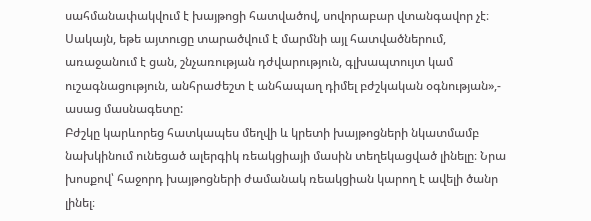սահմանափակվում է խայթոցի հատվածով, սովորաբար վտանգավոր չէ։ Սակայն, եթե այտուցը տարածվում է մարմնի այլ հատվածներում, առաջանում է ցան, շնչառության դժվարություն, գլխապտույտ կամ ուշագնացություն, անհրաժեշտ է անհապաղ դիմել բժշկական օգնության»,- ասաց մասնագետը:
Բժշկը կարևորեց հատկապես մեղվի և կրետի խայթոցների նկատմամբ նախկինում ունեցած ալերգիկ ռեակցիայի մասին տեղեկացված լինելը։ Նրա խոսքով՝ հաջորդ խայթոցների ժամանակ ռեակցիան կարող է ավելի ծանր լինել։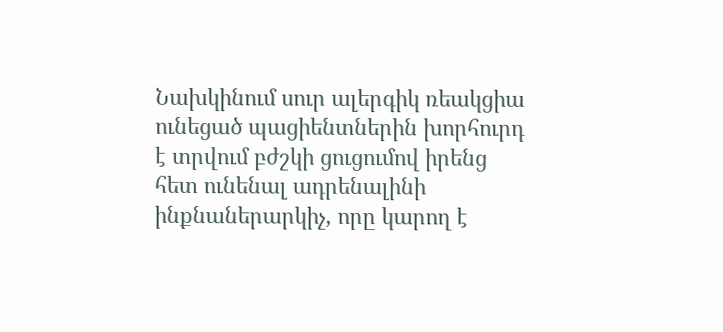Նախկինում սուր ալերգիկ ռեակցիա ունեցած պացիենտներին խորհուրդ է տրվում բժշկի ցուցումով իրենց հետ ունենալ ադրենալինի ինքնաներարկիչ, որը կարող է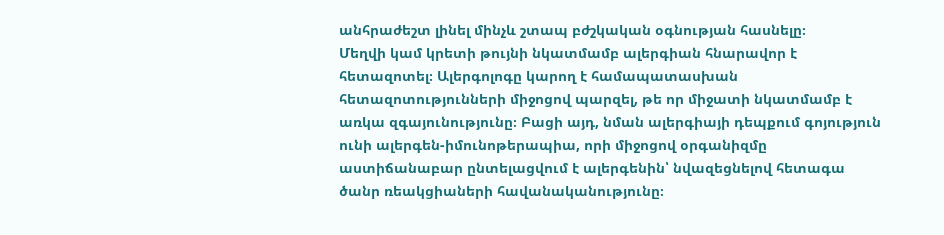անհրաժեշտ լինել մինչև շտապ բժշկական օգնության հասնելը։
Մեղվի կամ կրետի թույնի նկատմամբ ալերգիան հնարավոր է հետազոտել։ Ալերգոլոգը կարող է համապատասխան հետազոտությունների միջոցով պարզել, թե որ միջատի նկատմամբ է առկա զգայունությունը։ Բացի այդ, նման ալերգիայի դեպքում գոյություն ունի ալերգեն-իմունոթերապիա, որի միջոցով օրգանիզմը աստիճանաբար ընտելացվում է ալերգենին՝ նվազեցնելով հետագա ծանր ռեակցիաների հավանականությունը։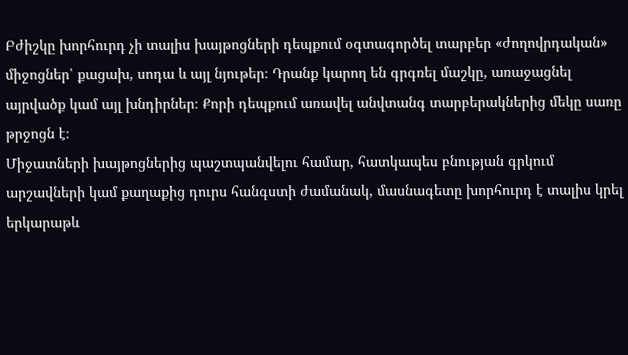Բժիշկը խորհուրդ չի տալիս խայթոցների դեպքում օգտագործել տարբեր «ժողովրդական» միջոցներ՝ քացախ, սոդա և այլ նյութեր։ Դրանք կարող են գրգռել մաշկը, առաջացնել այրվածք կամ այլ խնդիրներ։ Քորի դեպքում առավել անվտանգ տարբերակներից մեկը սառը թրջոցն է։
Միջատների խայթոցներից պաշտպանվելու համար, հատկապես բնության գրկում արշավների կամ քաղաքից դուրս հանգստի ժամանակ, մասնագետը խորհուրդ է տալիս կրել երկարաթև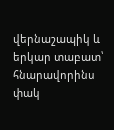վերնաշապիկ և երկար տաբատ՝ հնարավորինս փակ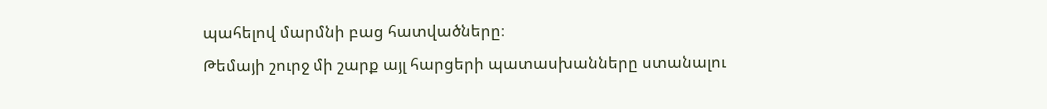պահելով մարմնի բաց հատվածները։
Թեմայի շուրջ մի շարք այլ հարցերի պատասխանները ստանալու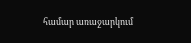համար առաջարկում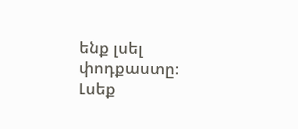ենք լսել փոդքաստը։
Լսեք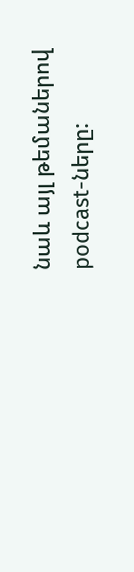նաև այլ թեմաներով podcast-ները: